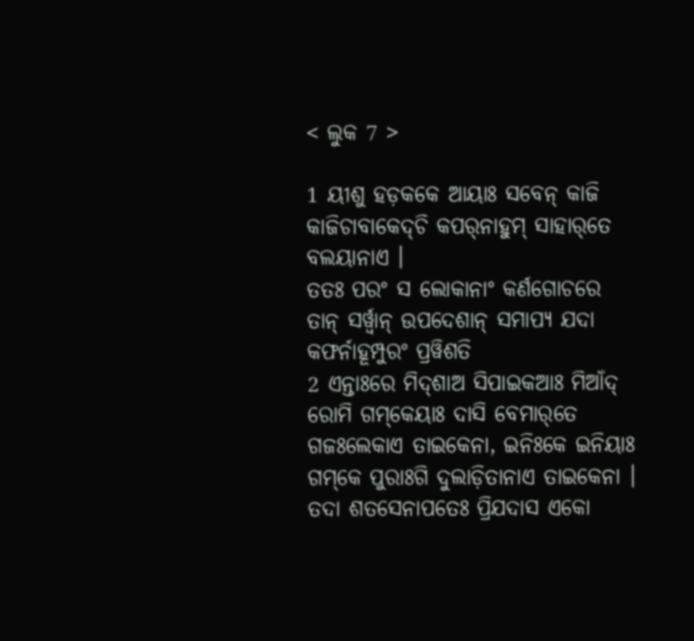< ଲୁକ 7 >

1 ୟୀଶୁ ହଡ଼କକେ ଆୟାଃ ସବେନ୍‌ କାଜି କାଜିଚାବାକେଦ୍‌ଚି କପର୍‌ନାହୁମ୍‌ ସାହାର୍‌ତେ ବଲୟାନାଏ ।
ତତଃ ପରଂ ସ ଲୋକାନାଂ କର୍ଣଗୋଚରେ ତାନ୍ ସର୍ୱ୍ୱାନ୍ ଉପଦେଶାନ୍ ସମାପ୍ୟ ଯଦା କଫର୍ନାହୂମ୍ପୁରଂ ପ୍ରୱିଶତି
2 ଏନ୍ତାଃରେ ମିଦ୍‌ଶାଅ ସିପାଇକଆଃ ମିଆଁଦ୍‌ ରୋମି ଗମ୍‌କେୟାଃ ଦାସି ବେମାର୍‌ତେ ଗଜଃଲେକାଏ ତାଇକେନା, ଇନିଃକେ ଇନିୟାଃ ଗମ୍‌କେ ପୁରାଃଗି ଦୁଲାଡ଼ିତାନାଏ ତାଇକେନା ।
ତଦା ଶତସେନାପତେଃ ପ୍ରିଯଦାସ ଏକୋ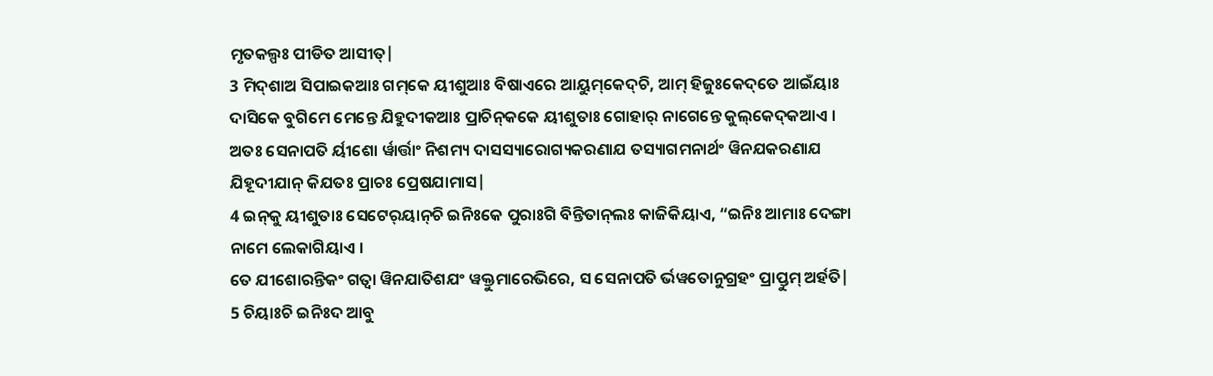ମୃତକଲ୍ପଃ ପୀଡିତ ଆସୀତ୍|
3 ମିଦ୍‌ଶାଅ ସିପାଇକଆଃ ଗମ୍‌କେ ୟୀଶୁଆଃ ବିଷାଏରେ ଆୟୁମ୍‌କେଦ୍‌ଚି, ଆମ୍‌ ହିଜୁଃକେଦ୍‌ତେ ଆଇଁୟାଃ ଦାସିକେ ବୁଗିମେ ମେନ୍ତେ ଯିହୁଦୀକଆଃ ପ୍ରାଚିନ୍‌କକେ ୟୀଶୁତାଃ ଗୋହାର୍‌ ନାଗେନ୍ତେ କୁଲ୍‌କେଦ୍‌କଆଏ ।
ଅତଃ ସେନାପତି ର୍ୟୀଶୋ ର୍ୱାର୍ତ୍ତାଂ ନିଶମ୍ୟ ଦାସସ୍ୟାରୋଗ୍ୟକରଣାଯ ତସ୍ୟାଗମନାର୍ଥଂ ୱିନଯକରଣାଯ ଯିହୂଦୀଯାନ୍ କିଯତଃ ପ୍ରାଚଃ ପ୍ରେଷଯାମାସ|
4 ଇନ୍‌କୁ ୟୀଶୁତାଃ ସେଟେର୍‌ୟାନ୍‌ଚି ଇନିଃକେ ପୁରାଃଗି ବିନ୍ତିତାନ୍‌ଲଃ କାଜିକିୟାଏ, “ଇନିଃ ଆମାଃ ଦେଙ୍ଗା ନାମେ ଲେକାଗିୟାଏ ।
ତେ ଯୀଶୋରନ୍ତିକଂ ଗତ୍ୱା ୱିନଯାତିଶଯଂ ୱକ୍ତୁମାରେଭିରେ, ସ ସେନାପତି ର୍ଭୱତୋନୁଗ୍ରହଂ ପ୍ରାପ୍ତୁମ୍ ଅର୍ହତି|
5 ଚିୟାଃଚି ଇନିଃଦ ଆବୁ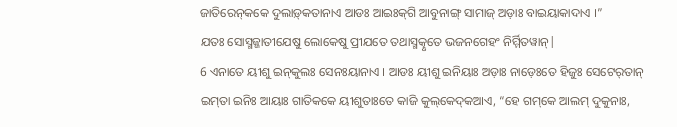ଜାତିରେନ୍‌କକେ ଦୁଲାଡ଼୍‌କତାନାଏ ଆଡଃ ଆଇଃକ୍‌ଗି ଆବୁନାଙ୍ଗ୍‌ ସାମାଜ୍‌ ଅଡ଼ାଃ ବାଇୟାକାଦାଏ ।”
ଯତଃ ସୋସ୍ମଜ୍ଜାତୀଯେଷୁ ଲୋକେଷୁ ପ୍ରୀଯତେ ତଥାସ୍ମତ୍କୃତେ ଭଜନଗେହଂ ନିର୍ମ୍ମିତୱାନ୍|
6 ଏନାତେ ୟୀଶୁ ଇନ୍‌କୁଲଃ ସେନଃୟାନାଏ । ଆଡଃ ୟୀଶୁ ଇନିୟାଃ ଅଡ଼ାଃ ନାଡ଼େଃତେ ହିଜୁଃ ସେଟେର୍‌ତାନ୍ ଇମ୍‌ତା ଇନିଃ ଆୟାଃ ଗାତିକକେ ୟୀଶୁତାଃତେ କାଜି କୁଲ୍‌କେଦ୍‌କଆଏ, “ହେ ଗମ୍‌କେ ଆଲମ୍‌ ଦୁକୁନାଃ,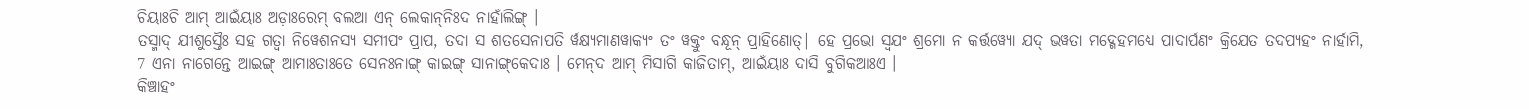ଚିୟାଃଚି ଆମ୍‌ ଆଇଁୟାଃ ଅଡ଼ାଃରେମ୍‌ ବଲଆ ଏନ୍‌ ଲେକାନ୍‌ନିଃଦ ନାହାଁଲିଙ୍ଗ୍‌ ।
ତସ୍ମାଦ୍ ଯୀଶୁସ୍ତୈଃ ସହ ଗତ୍ୱା ନିୱେଶନସ୍ୟ ସମୀପଂ ପ୍ରାପ, ତଦା ସ ଶତସେନାପତି ର୍ୱକ୍ଷ୍ୟମାଣୱାକ୍ୟଂ ତଂ ୱକ୍ତୁଂ ବନ୍ଧୂନ୍ ପ୍ରାହିଣୋତ୍| ହେ ପ୍ରଭୋ ସ୍ୱଯଂ ଶ୍ରମୋ ନ କର୍ତ୍ତୱ୍ୟୋ ଯଦ୍ ଭୱତା ମଦ୍ଗେହମଧ୍ୟେ ପାଦାର୍ପଣଂ କ୍ରିଯେତ ତଦପ୍ୟହଂ ନାର୍ହାମି,
7 ଏନା ନାଗେନ୍ତେ ଆଇଙ୍ଗ୍‌ ଆମାଃତାଃତେ ସେନଃନାଙ୍ଗ୍‌ କାଇଙ୍ଗ୍‌ ସାନାଙ୍ଗ୍‌କେଦାଃ । ମେନ୍‌ଦ ଆମ୍‌ ମିସାଗି କାଜିତାମ୍, ଆଇଁୟାଃ ଦାସି ବୁଗିକଆଃଏ ।
କିଞ୍ଚାହଂ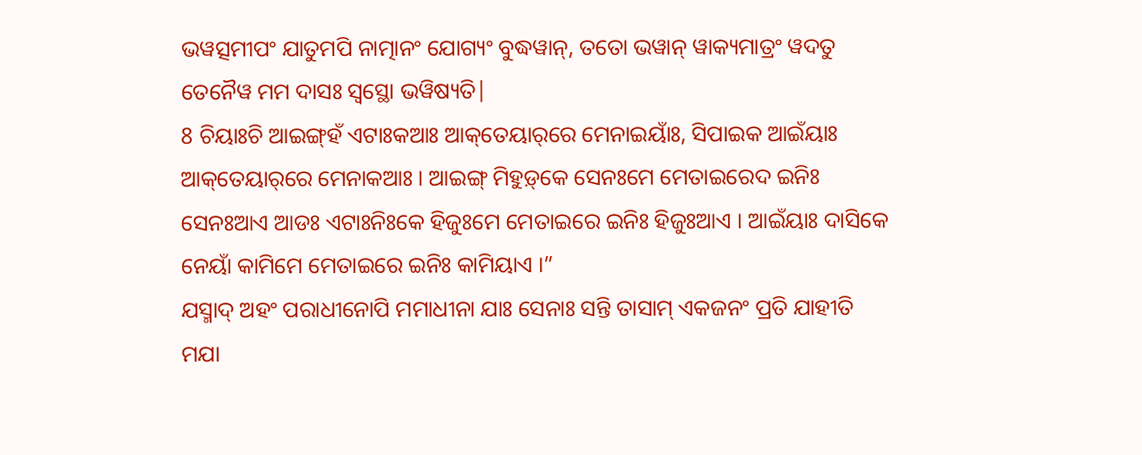ଭୱତ୍ସମୀପଂ ଯାତୁମପି ନାତ୍ମାନଂ ଯୋଗ୍ୟଂ ବୁଦ୍ଧୱାନ୍, ତତୋ ଭୱାନ୍ ୱାକ୍ୟମାତ୍ରଂ ୱଦତୁ ତେନୈୱ ମମ ଦାସଃ ସ୍ୱସ୍ଥୋ ଭୱିଷ୍ୟତି|
8 ଚିୟାଃଚି ଆଇଙ୍ଗ୍‌ହଁ ଏଟାଃକଆଃ ଆକ୍‌ତେୟାର୍‌ରେ ମେନାଇୟାଁଃ, ସିପାଇକ ଆଇଁୟାଃ ଆକ୍‌ତେୟାର୍‌ରେ ମେନାକଆଃ । ଆଇଙ୍ଗ୍‌ ମିହୁଡ଼୍‌କେ ସେନଃମେ ମେତାଇରେଦ ଇନିଃ ସେନଃଆଏ ଆଡଃ ଏଟାଃନିଃକେ ହିଜୁଃମେ ମେତାଇରେ ଇନିଃ ହିଜୁଃଆଏ । ଆଇଁୟାଃ ଦାସିକେ ନେୟାଁ କାମିମେ ମେତାଇରେ ଇନିଃ କାମିୟାଏ ।”
ଯସ୍ମାଦ୍ ଅହଂ ପରାଧୀନୋପି ମମାଧୀନା ଯାଃ ସେନାଃ ସନ୍ତି ତାସାମ୍ ଏକଜନଂ ପ୍ରତି ଯାହୀତି ମଯା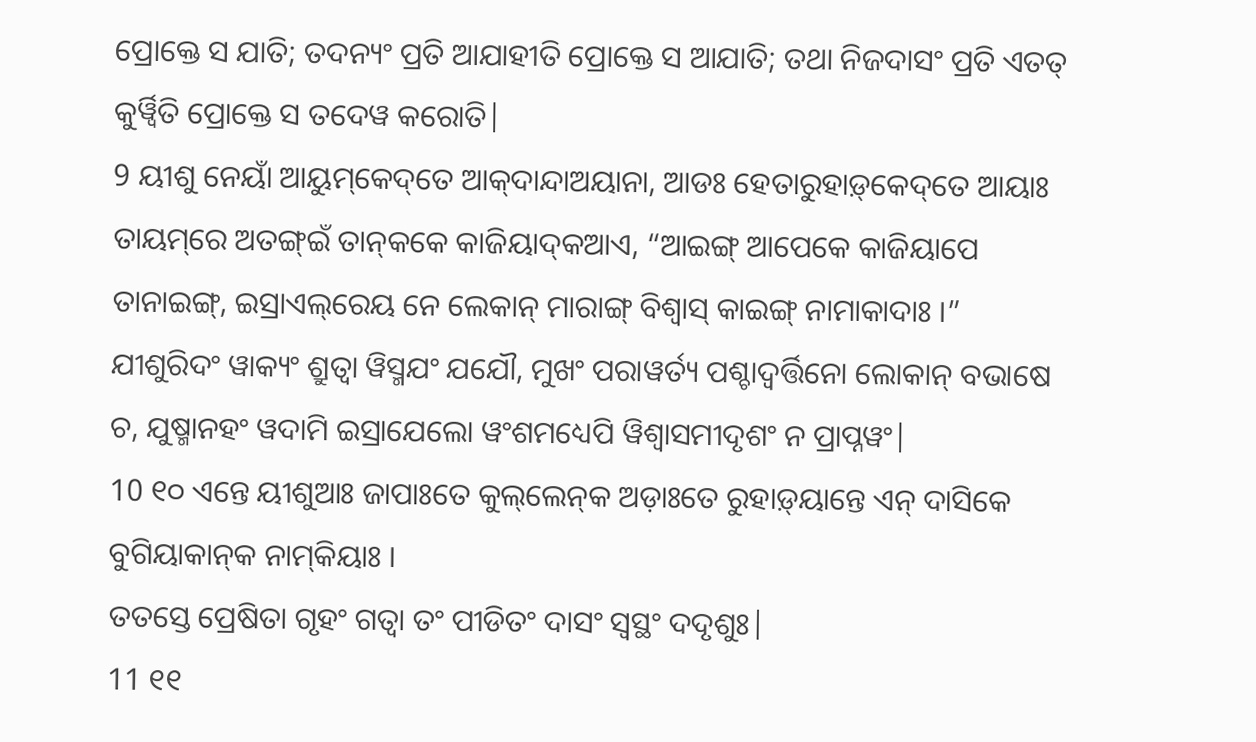ପ୍ରୋକ୍ତେ ସ ଯାତି; ତଦନ୍ୟଂ ପ୍ରତି ଆଯାହୀତି ପ୍ରୋକ୍ତେ ସ ଆଯାତି; ତଥା ନିଜଦାସଂ ପ୍ରତି ଏତତ୍ କୁର୍ୱ୍ୱିତି ପ୍ରୋକ୍ତେ ସ ତଦେୱ କରୋତି|
9 ୟୀଶୁ ନେୟାଁ ଆୟୁମ୍‌କେଦ୍‌ତେ ଆକ୍‌ଦାନ୍ଦାଅୟାନା, ଆଡଃ ହେତାରୁହାଡ଼୍‌କେଦ୍‌ତେ ଆୟାଃ ତାୟମ୍‌ରେ ଅତଙ୍ଗ୍‌ଇଁ ତାନ୍‌କକେ କାଜିୟାଦ୍‌କଆଏ, “ଆଇଙ୍ଗ୍‌ ଆପେକେ କାଜିୟାପେ ତାନାଇଙ୍ଗ୍‌, ଇସ୍ରାଏଲ୍‌ରେୟ ନେ ଲେକାନ୍ ମାରାଙ୍ଗ୍‌ ବିଶ୍ୱାସ୍‌ କାଇଙ୍ଗ୍‌ ନାମାକାଦାଃ ।”
ଯୀଶୁରିଦଂ ୱାକ୍ୟଂ ଶ୍ରୁତ୍ୱା ୱିସ୍ମଯଂ ଯଯୌ, ମୁଖଂ ପରାୱର୍ତ୍ୟ ପଶ୍ଚାଦ୍ୱର୍ତ୍ତିନୋ ଲୋକାନ୍ ବଭାଷେ ଚ, ଯୁଷ୍ମାନହଂ ୱଦାମି ଇସ୍ରାଯେଲୋ ୱଂଶମଧ୍ୟେପି ୱିଶ୍ୱାସମୀଦୃଶଂ ନ ପ୍ରାପ୍ନୱଂ|
10 ୧୦ ଏନ୍ତେ ୟୀଶୁଆଃ ଜାପାଃତେ କୁଲ୍‌ଲେନ୍‌କ ଅଡ଼ାଃତେ ରୁହାଡ଼୍‌ୟାନ୍ତେ ଏନ୍‌ ଦାସିକେ ବୁଗିୟାକାନ୍‌କ ନାମ୍‌କିୟାଃ ।
ତତସ୍ତେ ପ୍ରେଷିତା ଗୃହଂ ଗତ୍ୱା ତଂ ପୀଡିତଂ ଦାସଂ ସ୍ୱସ୍ଥଂ ଦଦୃଶୁଃ|
11 ୧୧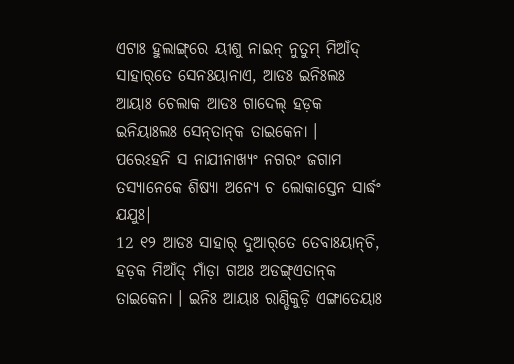ଏଟାଃ ହୁଲାଙ୍ଗ୍‌ରେ ୟୀଶୁ ନାଇନ୍ ନୁତୁମ୍‌ ମିଆଁଦ୍‌ ସାହାର୍‌ତେ ସେନଃୟାନାଏ, ଆଡଃ ଇନିଃଲଃ ଆୟାଃ ଚେଲାକ ଆଡଃ ଗାଦେଲ୍‌ ହଡ଼କ ଇନିୟାଃଲଃ ସେନ୍‌ତାନ୍‌କ ତାଇକେନା ।
ପରେଽହନି ସ ନାଯୀନାଖ୍ୟଂ ନଗରଂ ଜଗାମ ତସ୍ୟାନେକେ ଶିଷ୍ୟା ଅନ୍ୟେ ଚ ଲୋକାସ୍ତେନ ସାର୍ଦ୍ଧଂ ଯଯୁଃ|
12 ୧୨ ଆଡଃ ସାହାର୍‌ ଦୁଆର୍‌ତେ ତେବାଃୟାନ୍‌ଚି, ହଡ଼କ ମିଆଁଦ୍‌ ମାଁଡ଼ା ଗଅଃ ଅଡଙ୍ଗ୍‌ଏତାନ୍‌କ ତାଇକେନା । ଇନିଃ ଆୟାଃ ରାଣ୍ଡିକୁଡ଼ି ଏଙ୍ଗାତେୟାଃ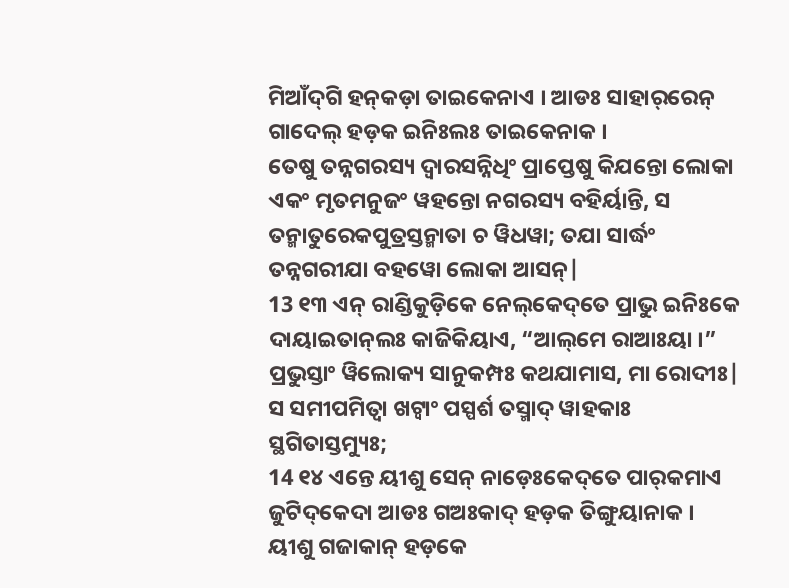ମିଆଁଦ୍‌ଗି ହନ୍‌କଡ଼ା ତାଇକେନାଏ । ଆଡଃ ସାହାର୍‌ରେନ୍ ଗାଦେଲ୍‌ ହଡ଼କ ଇନିଃଲଃ ତାଇକେନାକ ।
ତେଷୁ ତନ୍ନଗରସ୍ୟ ଦ୍ୱାରସନ୍ନିଧିଂ ପ୍ରାପ୍ତେଷୁ କିଯନ୍ତୋ ଲୋକା ଏକଂ ମୃତମନୁଜଂ ୱହନ୍ତୋ ନଗରସ୍ୟ ବହିର୍ୟାନ୍ତି, ସ ତନ୍ମାତୁରେକପୁତ୍ରସ୍ତନ୍ମାତା ଚ ୱିଧୱା; ତଯା ସାର୍ଦ୍ଧଂ ତନ୍ନଗରୀଯା ବହୱୋ ଲୋକା ଆସନ୍|
13 ୧୩ ଏନ୍‌ ରାଣ୍ଡିକୁଡ଼ିକେ ନେଲ୍‌କେଦ୍‌ତେ ପ୍ରାଭୁ ଇନିଃକେ ଦାୟାଇତାନ୍‌ଲଃ କାଜିକିୟାଏ, “ଆଲ୍‌ମେ ରାଆଃୟା ।”
ପ୍ରଭୁସ୍ତାଂ ୱିଲୋକ୍ୟ ସାନୁକମ୍ପଃ କଥଯାମାସ, ମା ରୋଦୀଃ| ସ ସମୀପମିତ୍ୱା ଖଟ୍ୱାଂ ପସ୍ପର୍ଶ ତସ୍ମାଦ୍ ୱାହକାଃ ସ୍ଥଗିତାସ୍ତମ୍ୟୁଃ;
14 ୧୪ ଏନ୍ତେ ୟୀଶୁ ସେନ୍ ନାଡ଼େଃକେଦ୍‌ତେ ପାର୍‌କମାଏ ଜୁଟିଦ୍‌କେଦା ଆଡଃ ଗଅଃକାଦ୍‌ ହଡ଼କ ତିଙ୍ଗୁୟାନାକ । ୟୀଶୁ ଗଜାକାନ୍‍ ହଡ଼କେ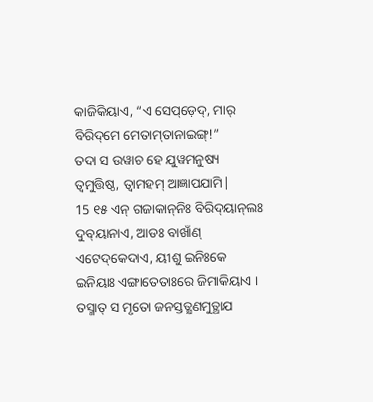କାଜିକିୟାଏ, “ଏ ସେପ୍‌ଡ଼େଦ୍, ମାର୍‌ ବିରିଦ୍‌ମେ ମେତାମ୍‌ତାନାଇଙ୍ଗ୍‌!”
ତଦା ସ ଉୱାଚ ହେ ଯୁୱମନୁଷ୍ୟ ତ୍ୱମୁତ୍ତିଷ୍ଠ, ତ୍ୱାମହମ୍ ଆଜ୍ଞାପଯାମି|
15 ୧୫ ଏନ୍‌ ଗଜାକାନ୍‌ନିଃ ବିରିଦ୍‌ୟାନ୍‌ଲଃ ଦୁବ୍‌ୟାନାଏ, ଆଡଃ ବାଖାଁଣ୍‌ ଏଟେଦ୍‌କେଦାଏ, ୟୀଶୁ ଇନିଃକେ ଇନିୟାଃ ଏଙ୍ଗାତେତାଃରେ ଜିମାକିୟାଏ ।
ତସ୍ମାତ୍ ସ ମୃତୋ ଜନସ୍ତତ୍କ୍ଷଣମୁତ୍ଥାଯ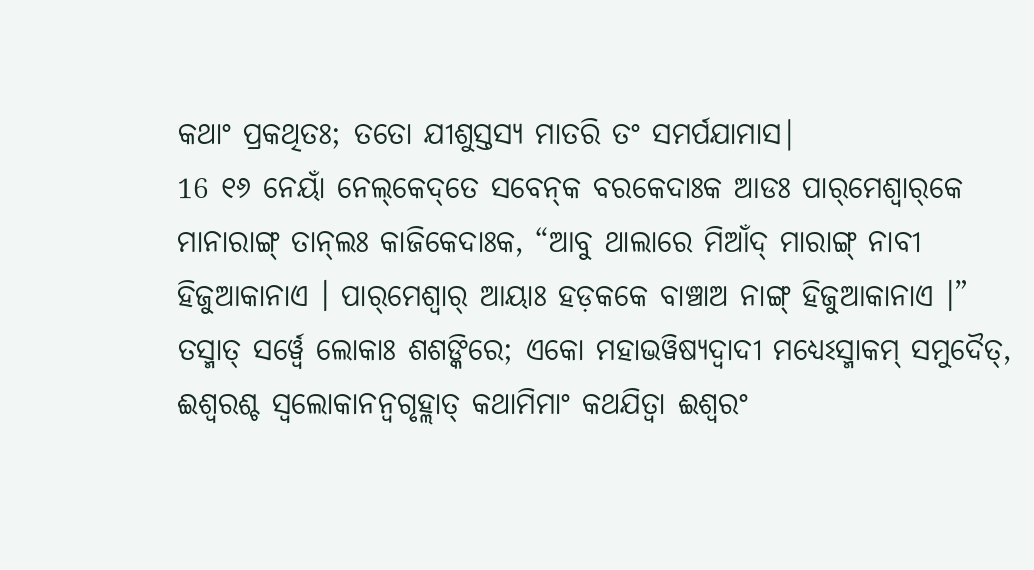କଥାଂ ପ୍ରକଥିତଃ; ତତୋ ଯୀଶୁସ୍ତସ୍ୟ ମାତରି ତଂ ସମର୍ପଯାମାସ|
16 ୧୬ ନେୟାଁ ନେଲ୍‌କେଦ୍‌ତେ ସବେନ୍‌କ ବରକେଦାଃକ ଆଡଃ ପାର୍‌ମେଶ୍ୱାର୍‌କେ ମାନାରାଙ୍ଗ୍‌ ତାନ୍‌ଲଃ କାଜିକେଦାଃକ, “ଆବୁ ଥାଲାରେ ମିଆଁଦ୍‌ ମାରାଙ୍ଗ୍‌ ନାବୀ ହିଜୁଆକାନାଏ । ପାର୍‌ମେଶ୍ୱାର୍‌ ଆୟାଃ ହଡ଼କକେ ବାଞ୍ଚାଅ ନାଙ୍ଗ୍‌ ହିଜୁଆକାନାଏ ।”
ତସ୍ମାତ୍ ସର୍ୱ୍ୱେ ଲୋକାଃ ଶଶଙ୍କିରେ; ଏକୋ ମହାଭୱିଷ୍ୟଦ୍ୱାଦୀ ମଧ୍ୟେଽସ୍ମାକମ୍ ସମୁଦୈତ୍, ଈଶ୍ୱରଶ୍ଚ ସ୍ୱଲୋକାନନ୍ୱଗୃହ୍ଲାତ୍ କଥାମିମାଂ କଥଯିତ୍ୱା ଈଶ୍ୱରଂ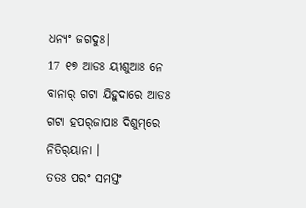ଧନ୍ୟଂ ଜଗଦୁଃ|
17 ୧୭ ଆଡଃ ୟୀଶୁଆଃ ନେ ବାନାର୍‌ ଗଟା ଯିହୁଦାରେ ଆଡଃ ଗଟା ହପର୍‌ଜାପାଃ ଦିଶୁମ୍‌ରେ ନିତିର୍‌ୟାନା ।
ତତଃ ପରଂ ସମସ୍ତଂ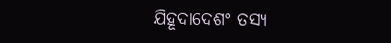ଯିହୂଦାଦେଶଂ ତସ୍ୟ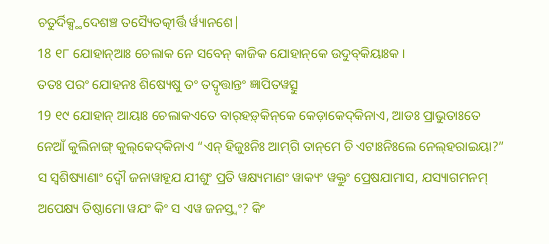ଚତୁର୍ଦିକ୍ସ୍ଥଦେଶଞ୍ଚ ତସ୍ୟୈତତ୍କୀର୍ତ୍ତି ର୍ୱ୍ୟାନଶେ|
18 ୧୮ ଯୋହାନ୍‌ଆଃ ଚେଲାକ ନେ ସବେନ୍‌ କାଜିକ ଯୋହାନ୍‌କେ ଉଦୁବ୍‌କିୟାଃକ ।
ତତଃ ପରଂ ଯୋହନଃ ଶିଷ୍ୟେଷୁ ତଂ ତଦ୍ୱୃତ୍ତାନ୍ତଂ ଜ୍ଞାପିତୱତ୍ସୁ
19 ୧୯ ଯୋହାନ୍‌ ଆୟାଃ ଚେଲାକଏତେ ବାର୍‌ହଡ଼୍‌କିନ୍‌କେ କେଡ଼ାକେଦ୍‌କିନାଏ, ଆଡଃ ପ୍ରାଭୁତାଃତେ ନେଆଁ କୁଲିନାଙ୍ଗ୍‌ କୁଲ୍‌କେଦ୍‌କିନାଏ “ଏନ୍‌ ହିଜୁଃନିଃ ଆମ୍‌ଗି ତାନ୍‌ମେ ଚି ଏଟାଃନିଃଲେ ନେଲ୍‌ହରାଇୟା?”
ସ ସ୍ୱଶିଷ୍ୟାଣାଂ ଦ୍ୱୌ ଜନାୱାହୂଯ ଯୀଶୁଂ ପ୍ରତି ୱକ୍ଷ୍ୟମାଣଂ ୱାକ୍ୟଂ ୱକ୍ତୁଂ ପ୍ରେଷଯାମାସ, ଯସ୍ୟାଗମନମ୍ ଅପେକ୍ଷ୍ୟ ତିଷ୍ଠାମୋ ୱଯଂ କିଂ ସ ଏୱ ଜନସ୍ତ୍ୱଂ? କିଂ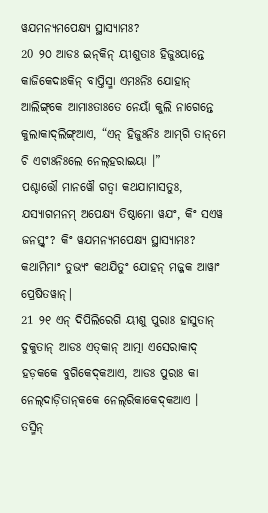ୱଯମନ୍ୟମପେକ୍ଷ୍ୟ ସ୍ଥାସ୍ୟାମଃ?
20 ୨୦ ଆଡଃ ଇନ୍‌କିନ୍‌ ୟୀଶୁତାଃ ହିଜୁଃୟାନ୍ତେ କାଜିକେଦାଃକିନ୍ ବାପ୍ତିସ୍ମା ଏମଃନିଃ ଯୋହାନ୍‌ ଆଲିଙ୍ଗ୍‌କେ ଆମାଃତାଃତେ ନେୟାଁ କୁଲି ନାଗେନ୍ତେ କୁଲାକାଦ୍‌ଲିଙ୍ଗ୍‌ଆଏ, “ଏନ୍‌ ହିଜୁଃନିଃ ଆମ୍‌ଗି ତାନ୍‌ମେ ଚି ଏଟାଃନିଃଲେ ନେଲ୍‌ହରାଇୟା ।”
ପଶ୍ଚାତ୍ତୌ ମାନୱୌ ଗତ୍ୱା କଥଯାମାସତୁଃ, ଯସ୍ୟାଗମନମ୍ ଅପେକ୍ଷ୍ୟ ତିଷ୍ଠାମୋ ୱଯଂ, କିଂ ସଏୱ ଜନସ୍ତ୍ୱଂ? କିଂ ୱଯମନ୍ୟମପେକ୍ଷ୍ୟ ସ୍ଥାସ୍ୟାମଃ? କଥାମିମାଂ ତୁଭ୍ୟଂ କଥଯିତୁଂ ଯୋହନ୍ ମଜ୍ଜକ ଆୱାଂ ପ୍ରେଷିତୱାନ୍|
21 ୨୧ ଏନ୍‌ ଦିପିଲିରେଗି ୟୀଶୁ ପୁରାଃ ହାସୁତାନ୍ ଦୁକୁତାନ୍‌ ଆଡଃ ଏତ୍‌କାନ୍‌ ଆତ୍ମା ଏସେରାକାଦ୍ ହଡ଼କକେ ବୁଗିକେଦ୍‌କଆଏ, ଆଡଃ ପୁରାଃ କା ନେଲ୍‌ଦାଡ଼ିତାନ୍‌କକେ ନେଲ୍‌ରିକାକେଦ୍‌କଆଏ ।
ତସ୍ମିନ୍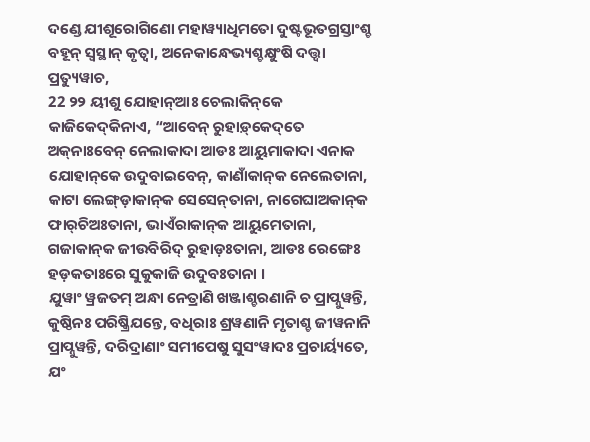ଦଣ୍ଡେ ଯୀଶୂରୋଗିଣୋ ମହାୱ୍ୟାଧିମତୋ ଦୁଷ୍ଟଭୂତଗ୍ରସ୍ତାଂଶ୍ଚ ବହୂନ୍ ସ୍ୱସ୍ଥାନ୍ କୃତ୍ୱା, ଅନେକାନ୍ଧେଭ୍ୟଶ୍ଚକ୍ଷୁଂଷି ଦତ୍ତ୍ୱା ପ୍ରତ୍ୟୁୱାଚ,
22 ୨୨ ୟୀଶୁ ଯୋହାନ୍‌ଆଃ ଚେଲାକିନ୍‌କେ କାଜିକେଦ୍‌କିନାଏ, “ଆବେନ୍ ରୁହାଡ଼୍‌କେଦ୍‌ତେ ଅକ୍‌ନାଃବେନ୍‌ ନେଲାକାଦା ଆଡଃ ଆୟୁମାକାଦା ଏନାକ ଯୋହାନ୍‌କେ ଉଦୁବାଇବେନ୍, କାଣାଁକାନ୍‌କ ନେଲେତାନା, କାଟା ଲେଙ୍ଗ୍‌ଡ଼ାକାନ୍‌କ ସେସେନ୍‌ତାନା, ନାଗେଘାଅକାନ୍‌କ ଫାର୍‌ଚିଅଃତାନା, ଭାଏଁରାକାନ୍‌କ ଆୟୁମେତାନା, ଗଜାକାନ୍‌କ ଜୀଉବିରିଦ୍‌ ରୁହାଡ଼ଃତାନା, ଆଡଃ ରେଙ୍ଗେଃ ହଡ଼କତାଃରେ ସୁକୁକାଜି ଉଦୁବଃତାନା ।
ଯୁୱାଂ ୱ୍ରଜତମ୍ ଅନ୍ଧା ନେତ୍ରାଣି ଖଞ୍ଜାଶ୍ଚରଣାନି ଚ ପ୍ରାପ୍ନୁୱନ୍ତି, କୁଷ୍ଠିନଃ ପରିଷ୍କ୍ରିଯନ୍ତେ, ବଧିରାଃ ଶ୍ରୱଣାନି ମୃତାଶ୍ଚ ଜୀୱନାନି ପ୍ରାପ୍ନୁୱନ୍ତି, ଦରିଦ୍ରାଣାଂ ସମୀପେଷୁ ସୁସଂୱାଦଃ ପ୍ରଚାର୍ୟ୍ୟତେ, ଯଂ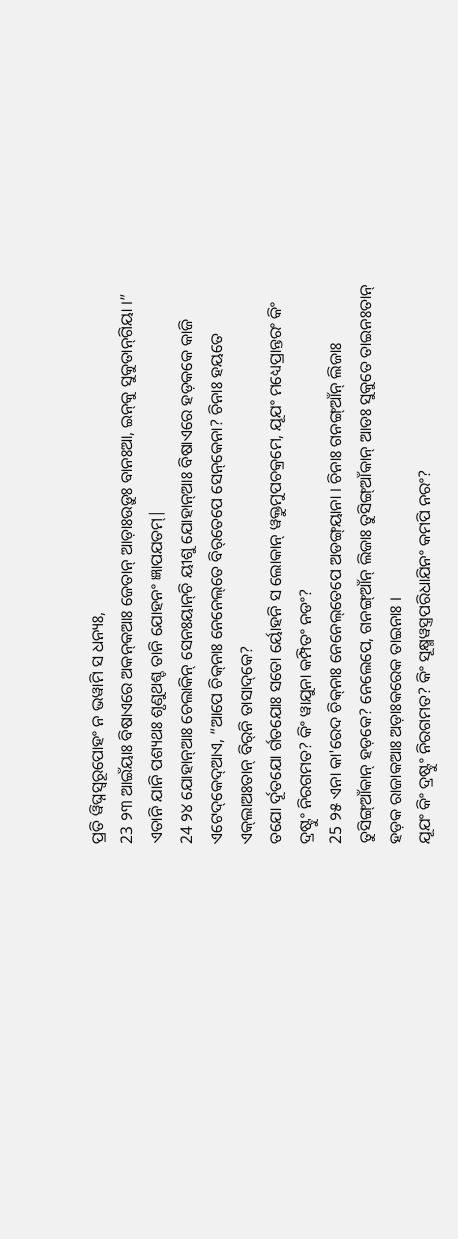ପ୍ରତି ୱିଘ୍ନସ୍ୱରୂପୋହଂ ନ ଭୱାମି ସ ଧନ୍ୟଃ,
23 ୨୩ ଆଇଁୟାଃ ବିଷାଏରେ ଅକନ୍‌କଆଃ ଜେତାନ୍‌ ଆଡ଼ାଃଉଡ଼ୁଃ ବାନଃଆ, ଇନ୍‌କୁ ସୁକୁତାନ୍‌ଗିୟା ।”
ଏତାନି ଯାନି ପଶ୍ୟଥଃ ଶୃଣୁଥଶ୍ଚ ତାନି ଯୋହନଂ ଜ୍ଞାପଯତମ୍|
24 ୨୪ ଯୋହାନ୍‌ଆଃ ଚେଲାକିନ୍ ସେନଃୟାନ୍‌ଚି ୟୀଶୁ ଯୋହାନ୍‌ଆଃ ବିଷାଏରେ ହଡ଼କକେ କାଜି ଏଟେଦ୍‌କେଦ୍‌ଆଏ, “ଆପେ ଚିକ୍‌ନାଃ ନେନେଲ୍‌ତେ ବିର୍‌ତେପେ ସେନ୍‌କେନା? ଚିନାଃ ହୟତେ ଏକ୍‌ଲାଅଃତାନ୍‌ ବିର୍‌ନି ତାସାଦ୍‌କେ?
ତଯୋ ର୍ଦୂତଯୋ ର୍ଗତଯୋଃ ସତୋ ର୍ୟୋହନି ସ ଲୋକାନ୍ ୱକ୍ତୁମୁପଚକ୍ରମେ, ଯୂଯଂ ମଧ୍ୟେପ୍ରାନ୍ତରଂ କିଂ ଦ୍ରଷ୍ଟୁଂ ନିରଗମତ? କିଂ ୱାଯୁନା କମ୍ପିତଂ ନଡଂ?
25 ୨୫ ଏନା କା'ରେଦ ଚିକ୍‌ନାଃ ନେନେଲ୍‌ତେପେ ଅଡଙ୍ଗ୍‌ୟାନା । ଚିନାଃ ଗନଙ୍ଗ୍‌ଆଁନ୍‌ ଲିଜାଃ ତୁସିଙ୍ଗ୍‌ଆଁକାନ୍ ହଡ଼କେ? ନେଲେପେ, ଗନଙ୍ଗ୍‌ଆଁନ୍‌ ଲିଜାଃ ତୁସିଙ୍ଗ୍‌ଆଁକାନ୍‌ ଆଡଃ ସୁକୁତେ ତାଇନଃତାନ୍‌ ହଡ଼କ ରାଜାକଆଃ ଅଡ଼ାଃକରେକ ତାଇନାଃ ।
ଯୂଯଂ କିଂ ଦ୍ରଷ୍ଟୁଂ ନିରଗମତ? କିଂ ସୂକ୍ଷ୍ମୱସ୍ତ୍ରପରିଧାଯିନଂ କମପି ନରଂ?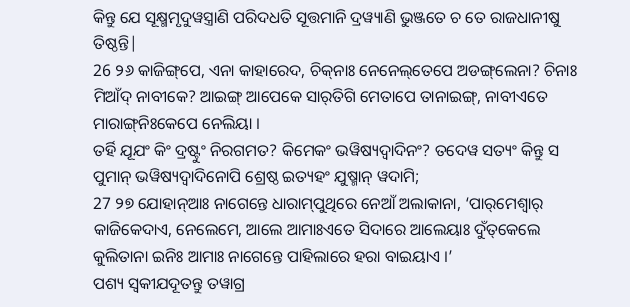କିନ୍ତୁ ଯେ ସୂକ୍ଷ୍ମମୃଦୁୱସ୍ତ୍ରାଣି ପରିଦଧତି ସୂତ୍ତମାନି ଦ୍ରୱ୍ୟାଣି ଭୁଞ୍ଜତେ ଚ ତେ ରାଜଧାନୀଷୁ ତିଷ୍ଠନ୍ତି|
26 ୨୬ କାଜିଙ୍ଗ୍‌ପେ, ଏନା କାହାରେଦ, ଚିକ୍‌ନାଃ ନେନେଲ୍‌ତେପେ ଅଡଙ୍ଗ୍‌ଲେନା? ଚିନାଃ ମିଆଁଦ୍‌ ନାବୀକେ? ଆଇଙ୍ଗ୍‌ ଆପେକେ ସାର୍‌ତିଗି ମେତାପେ ତାନାଇଙ୍ଗ୍‌, ନାବୀଏତେ ମାରାଙ୍ଗ୍‌ନିଃକେପେ ନେଲିୟା ।
ତର୍ହି ଯୂଯଂ କିଂ ଦ୍ରଷ୍ଟୁଂ ନିରଗମତ? କିମେକଂ ଭୱିଷ୍ୟଦ୍ୱାଦିନଂ? ତଦେୱ ସତ୍ୟଂ କିନ୍ତୁ ସ ପୁମାନ୍ ଭୱିଷ୍ୟଦ୍ୱାଦିନୋପି ଶ୍ରେଷ୍ଠ ଇତ୍ୟହଂ ଯୁଷ୍ମାନ୍ ୱଦାମି;
27 ୨୭ ଯୋହାନ୍‌ଆଃ ନାଗେନ୍ତେ ଧାରାମ୍‌ପୁଥିରେ ନେଆଁ ଅଲାକାନା, ‘ପାର୍‌ମେଶ୍ୱାର୍‌ କାଜିକେଦାଏ, ନେଲେମେ, ଆଲେ ଆମାଃଏତେ ସିଦାରେ ଆଲେୟାଃ ଦୁଁତ୍‌କେଲେ କୁଲିତାନା ଇନିଃ ଆମାଃ ନାଗେନ୍ତେ ପାହିଲାରେ ହରା ବାଇୟାଏ ।’
ପଶ୍ୟ ସ୍ୱକୀଯଦୂତନ୍ତୁ ତୱାଗ୍ର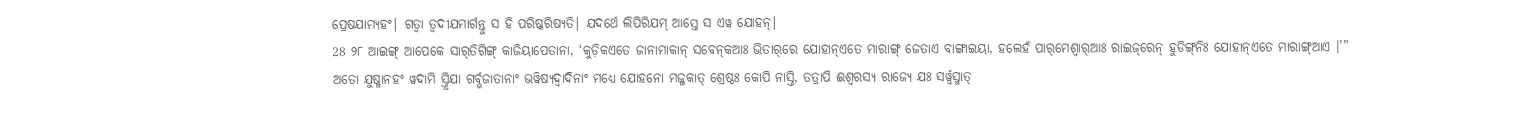ପ୍ରେଷଯାମ୍ୟହଂ| ଗତ୍ୱା ତ୍ୱଦୀଯମାର୍ଗନ୍ତୁ ସ ହି ପରିଷ୍କରିଷ୍ୟତି| ଯଦର୍ଥେ ଲିପିରିଯମ୍ ଆସ୍ତେ ସ ଏୱ ଯୋହନ୍|
28 ୨୮ ଆଇଙ୍ଗ୍‌ ଆପେକେ ସାର୍‌ତିଗିଙ୍ଗ୍‌ କାଜିୟାପେତାନା, ‘କୁଡ଼ିକଏତେ ଜାନାମାକାନ୍‌ ସବେନ୍‌କଆଃ ଭିତାର୍‌ରେ ଯୋହାନ୍‌ଏତେ ମାରାଙ୍ଗ୍‌ ଜେତାଏ ବାଙ୍ଗାଇୟା, ହଲେହଁ ପାର୍‌ମେଶ୍ୱାର୍‌ଆଃ ରାଇଜ୍‌ରେନ୍‌ ହୁଡିଙ୍ଗ୍‌ନିଃ ଯୋହାନ୍‌ଏତେ ମାରାଙ୍ଗ୍‌ଆଏ ।’”
ଅତୋ ଯୁଷ୍ମାନହଂ ୱଦାମି ସ୍ତ୍ରିଯା ଗର୍ବ୍ଭଜାତାନାଂ ଭୱିଷ୍ୟଦ୍ୱାଦିନାଂ ମଧ୍ୟେ ଯୋହନୋ ମଜ୍ଜକାତ୍ ଶ୍ରେଷ୍ଠଃ କୋପି ନାସ୍ତି, ତତ୍ରାପି ଈଶ୍ୱରସ୍ୟ ରାଜ୍ୟେ ଯଃ ସର୍ୱ୍ୱସ୍ମାତ୍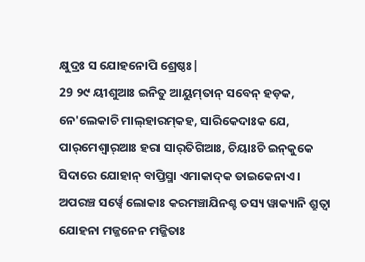କ୍ଷୁଦ୍ରଃ ସ ଯୋହନୋପି ଶ୍ରେଷ୍ଠଃ|
29 ୨୯ ୟୀଶୁଆଃ ଇନିତୁ ଆୟୁମ୍‌ତାନ୍ ସବେନ୍‌ ହଡ଼କ, ନେ'ଲେକାଚି ମାଲ୍‌ହାରମ୍‌କହ, ସାରିକେଦାଃକ ଯେ, ପାର୍‌ମେଶ୍ୱାର୍‌ଆଃ ହରା ସାର୍‌ତିଗିଆଃ, ଚିୟାଃଚି ଇନ୍‌କୁକେ ସିଦାରେ ଯୋହାନ୍‌ ବାପ୍ତିସ୍ମା ଏମାକାଦ୍‌କ ତାଇକେନାଏ ।
ଅପରଞ୍ଚ ସର୍ୱ୍ୱେ ଲୋକାଃ କରମଞ୍ଚାଯିନଶ୍ଚ ତସ୍ୟ ୱାକ୍ୟାନି ଶ୍ରୁତ୍ୱା ଯୋହନା ମଜ୍ଜନେନ ମଜ୍ଜିତାଃ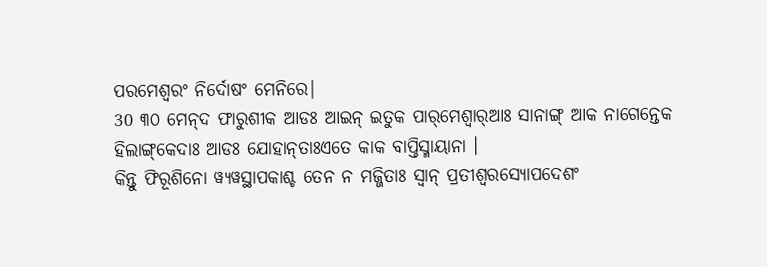ପରମେଶ୍ୱରଂ ନିର୍ଦୋଷଂ ମେନିରେ|
30 ୩୦ ମେନ୍‌ଦ ଫାରୁଶୀକ ଆଡଃ ଆଇନ୍‌ ଇତୁକ ପାର୍‌ମେଶ୍ୱାର୍‌ଆଃ ସାନାଙ୍ଗ୍‌ ଆକ ନାଗେନ୍ତେକ ହିଲାଙ୍ଗ୍‌କେଦାଃ ଆଡଃ ଯୋହାନ୍‌ତାଃଏତେ କାକ ବାପ୍ତିସ୍ମାୟାନା ।
କିନ୍ତୁ ଫିରୂଶିନୋ ୱ୍ୟୱସ୍ଥାପକାଶ୍ଚ ତେନ ନ ମଜ୍ଜିତାଃ ସ୍ୱାନ୍ ପ୍ରତୀଶ୍ୱରସ୍ୟୋପଦେଶଂ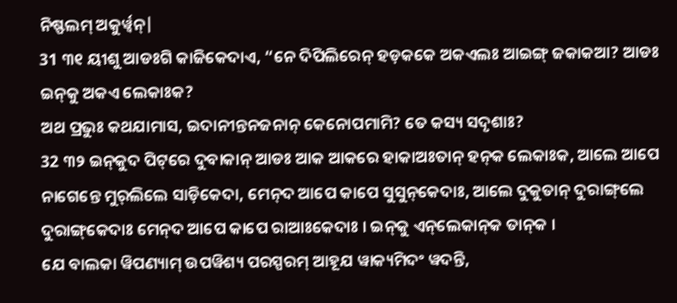ନିଷ୍ଫଲମ୍ ଅକୁର୍ୱ୍ୱନ୍|
31 ୩୧ ୟୀଶୁ ଆଡଃଗି କାଜିକେଦାଏ, “ନେ ଦିପିଲିରେନ୍‌ ହଡ଼କକେ ଅକଏଲଃ ଆଇଙ୍ଗ୍‌ ଜକାକଆ? ଆଡଃ ଇନ୍‌କୁ ଅକଏ ଲେକାଃକ?
ଅଥ ପ୍ରଭୁଃ କଥଯାମାସ, ଇଦାନୀନ୍ତନଜନାନ୍ କେନୋପମାମି? ତେ କସ୍ୟ ସଦୃଶାଃ?
32 ୩୨ ଇନ୍‌କୁଦ ପିଟ୍‌ରେ ଦୁବାକାନ୍‌ ଆଡଃ ଆକ ଆକରେ ହାକାଅଃତାନ୍‌ ହନ୍‌କ ଲେକାଃକ, ଆଲେ ଆପେ ନାଗେନ୍ତେ ମୁର୍‌ଲିଲେ ସାଡ଼ିକେଦା, ମେନ୍‌ଦ ଆପେ କାପେ ସୁସୁନ୍‌କେଦାଃ, ଆଲେ ଦୁକୁତାନ୍‌ ଦୁରାଙ୍ଗ୍‌ଲେ ଦୁରାଙ୍ଗ୍‌କେଦାଃ ମେନ୍‌ଦ ଆପେ କାପେ ରାଆଃକେଦାଃ । ଇନ୍‌କୁ ଏନ୍‌ଲେକାନ୍‌କ ତାନ୍‌କ ।
ଯେ ବାଲକା ୱିପଣ୍ୟାମ୍ ଉପୱିଶ୍ୟ ପରସ୍ପରମ୍ ଆହୂଯ ୱାକ୍ୟମିଦଂ ୱଦନ୍ତି,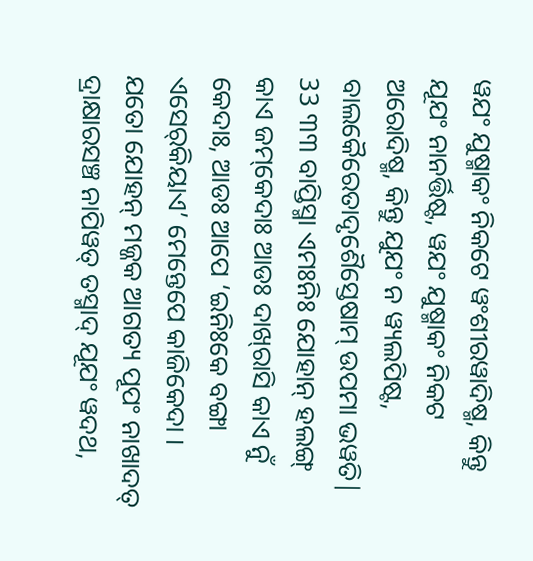ୱଯଂ ଯୁଷ୍ମାକଂ ନିକଟେ ୱଂଶୀରୱାଦିଷ୍ମ, କିନ୍ତୁ ଯୂଯଂ ନାନର୍ତ୍ତିଷ୍ଟ, ୱଯଂ ଯୁଷ୍ମାକଂ ନିକଟ ଅରୋଦିଷ୍ମ, କିନ୍ତୁ ଯୁଯଂ ନ ୱ୍ୟଲପିଷ୍ଟ, ବାଲକୈରେତାଦୃଶୈସ୍ତେଷାମ୍ ଉପମା ଭୱତି|
33 ୩୩ ବାପ୍ତିସ୍ମା ଏମଃନିଃ ଯୋହାନ୍‌ ହଲଙ୍ଗ୍‌ କାଏ ଜମ୍‌କେଦାଃ ଆଡଃ ଦାଖ୍‌ରାସି କାଏ ନୁଁ କେଦାଃ, ଆଡଃ ଆପେ ‘ଇନିଃକେ ବଙ୍ଗା ଏସେର୍‌କିୟାଏ’ ମେନ୍ତେପେ କାଜିକେଦା ।
ଯତୋ ଯୋହନ୍ ମଜ୍ଜକ ଆଗତ୍ୟ ପୂପଂ ନାଖାଦତ୍ ଦ୍ରାକ୍ଷାରସଞ୍ଚ ନାପିୱତ୍ ତସ୍ମାଦ୍ ଯୂଯଂ ୱଦଥ,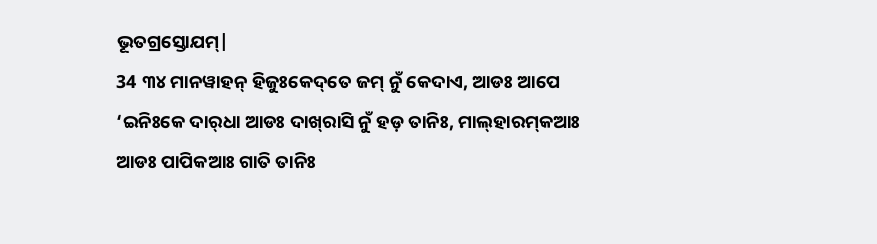ଭୂତଗ୍ରସ୍ତୋଯମ୍|
34 ୩୪ ମାନୱାହନ୍‌ ହିଜୁଃକେଦ୍‌ତେ ଜମ୍‌ ନୁଁ କେଦାଏ, ଆଡଃ ଆପେ ‘ଇନିଃକେ ଦାର୍‌ଧା ଆଡଃ ଦାଖ୍‌ରାସି ନୁଁ ହଡ଼ ତାନିଃ, ମାଲ୍‌ହାରମ୍‌କଆଃ ଆଡଃ ପାପିକଆଃ ଗାତି ତାନିଃ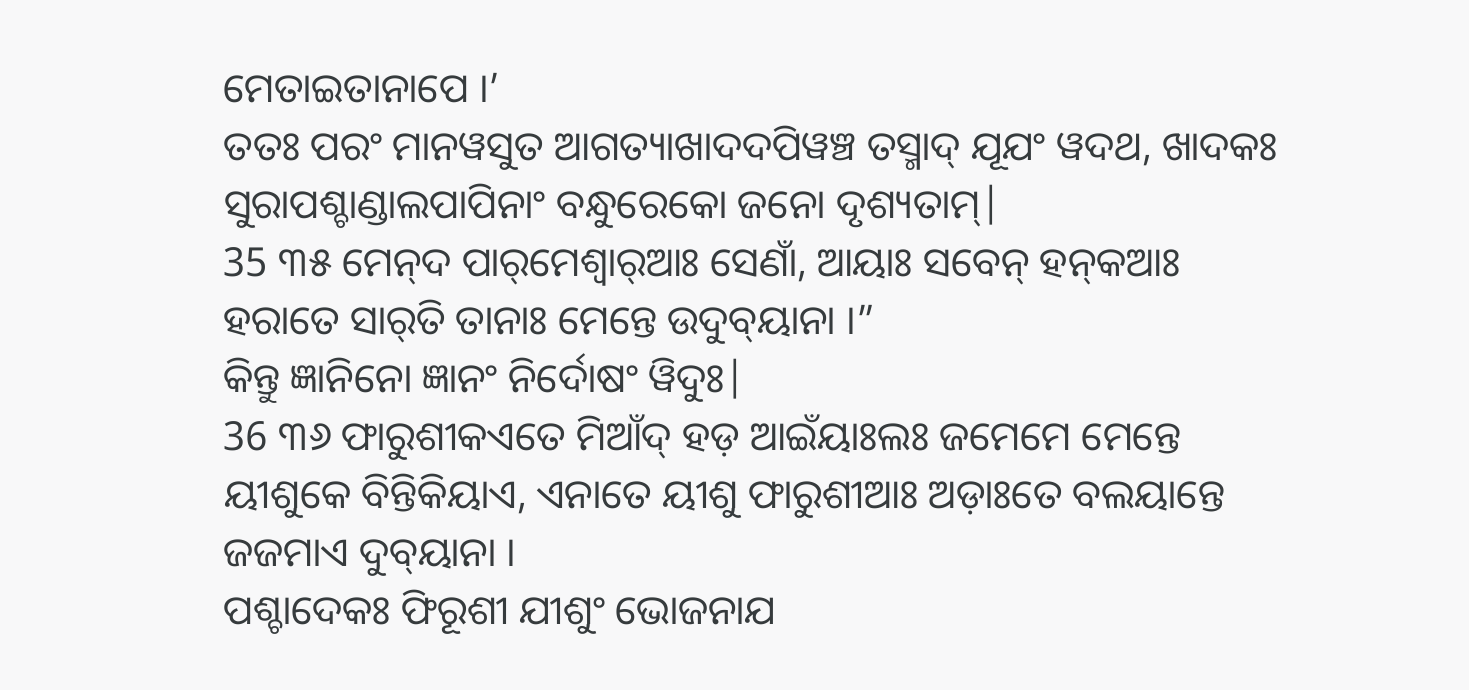ମେତାଇତାନାପେ ।’
ତତଃ ପରଂ ମାନୱସୁତ ଆଗତ୍ୟାଖାଦଦପିୱଞ୍ଚ ତସ୍ମାଦ୍ ଯୂଯଂ ୱଦଥ, ଖାଦକଃ ସୁରାପଶ୍ଚାଣ୍ଡାଲପାପିନାଂ ବନ୍ଧୁରେକୋ ଜନୋ ଦୃଶ୍ୟତାମ୍|
35 ୩୫ ମେନ୍‌ଦ ପାର୍‌ମେଶ୍ୱାର୍‌ଆଃ ସେଣାଁ, ଆୟାଃ ସବେନ୍‌ ହନ୍‌କଆଃ ହରାତେ ସାର୍‌ତି ତାନାଃ ମେନ୍ତେ ଉଦୁବ୍‌ୟାନା ।”
କିନ୍ତୁ ଜ୍ଞାନିନୋ ଜ୍ଞାନଂ ନିର୍ଦୋଷଂ ୱିଦୁଃ|
36 ୩୬ ଫାରୁଶୀକଏତେ ମିଆଁଦ୍‌ ହଡ଼ ଆଇଁୟାଃଲଃ ଜମେମେ ମେନ୍ତେ ୟୀଶୁକେ ବିନ୍ତିକିୟାଏ, ଏନାତେ ୟୀଶୁ ଫାରୁଶୀଆଃ ଅଡ଼ାଃତେ ବଲୟାନ୍ତେ ଜଜମାଏ ଦୁବ୍‌ୟାନା ।
ପଶ୍ଚାଦେକଃ ଫିରୂଶୀ ଯୀଶୁଂ ଭୋଜନାଯ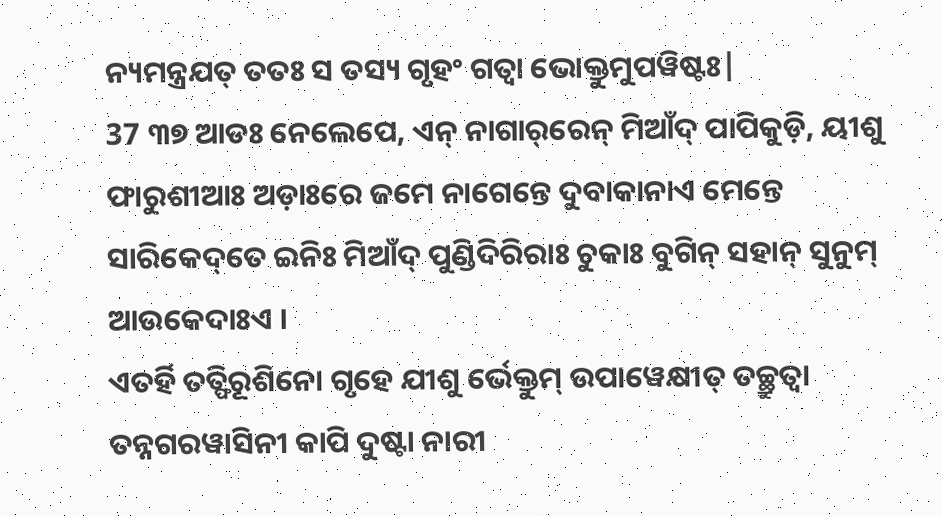ନ୍ୟମନ୍ତ୍ରଯତ୍ ତତଃ ସ ତସ୍ୟ ଗୃହଂ ଗତ୍ୱା ଭୋକ୍ତୁମୁପୱିଷ୍ଟଃ|
37 ୩୭ ଆଡଃ ନେଲେପେ, ଏନ୍‌ ନାଗାର୍‌ରେନ୍‌ ମିଆଁଦ୍‌ ପାପିକୁଡ଼ି, ୟୀଶୁ ଫାରୁଶୀଆଃ ଅଡ଼ାଃରେ ଜମେ ନାଗେନ୍ତେ ଦୁବାକାନାଏ ମେନ୍ତେ ସାରିକେଦ୍‌ତେ ଇନିଃ ମିଆଁଦ୍‌ ପୁଣ୍ଡିଦିରିରାଃ ଚୁକାଃ ବୁଗିନ୍‌ ସହାନ୍‌ ସୁନୁମ୍‌ ଆଉକେଦାଃଏ ।
ଏତର୍ହି ତତ୍ଫିରୂଶିନୋ ଗୃହେ ଯୀଶୁ ର୍ଭେକ୍ତୁମ୍ ଉପାୱେକ୍ଷୀତ୍ ତଚ୍ଛ୍ରୁତ୍ୱା ତନ୍ନଗରୱାସିନୀ କାପି ଦୁଷ୍ଟା ନାରୀ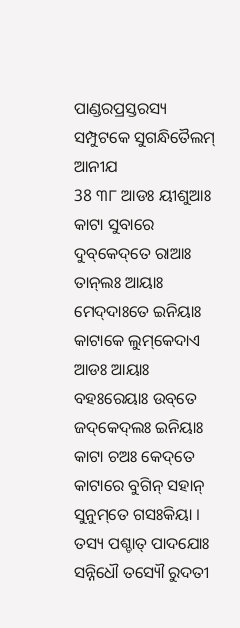ପାଣ୍ଡରପ୍ରସ୍ତରସ୍ୟ ସମ୍ପୁଟକେ ସୁଗନ୍ଧିତୈଲମ୍ ଆନୀଯ
38 ୩୮ ଆଡଃ ୟୀଶୁଆଃ କାଟା ସୁବାରେ ଦୁବ୍‌କେଦ୍‌ତେ ରାଆଃ ତାନ୍‌ଲଃ ଆୟାଃ ମେଦ୍‌ଦାଃତେ ଇନିୟାଃ କାଟାକେ ଲୁମ୍‌କେଦାଏ ଆଡଃ ଆୟାଃ ବହଃରେୟାଃ ଉବ୍‌ତେ ଜଦ୍‌କେଦ୍‌ଲଃ ଇନିୟାଃ କାଟା ଚଅଃ କେଦ୍‌ତେ କାଟାରେ ବୁଗିନ୍‌ ସହାନ୍‌ ସୁନୁମ୍‌ତେ ଗସଃକିୟା ।
ତସ୍ୟ ପଶ୍ଚାତ୍ ପାଦଯୋଃ ସନ୍ନିଧୌ ତସ୍ୟୌ ରୁଦତୀ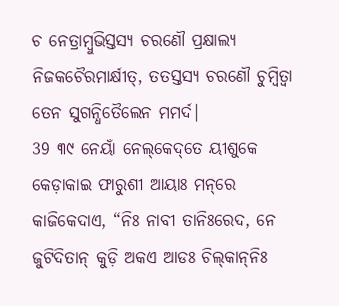ଚ ନେତ୍ରାମ୍ବୁଭିସ୍ତସ୍ୟ ଚରଣୌ ପ୍ରକ୍ଷାଲ୍ୟ ନିଜକଚୈରମାର୍କ୍ଷୀତ୍, ତତସ୍ତସ୍ୟ ଚରଣୌ ଚୁମ୍ବିତ୍ୱା ତେନ ସୁଗନ୍ଧିତୈଲେନ ମମର୍ଦ|
39 ୩୯ ନେୟାଁ ନେଲ୍‌କେଦ୍‌ତେ ୟୀଶୁକେ କେଡ଼ାକାଇ ଫାରୁଶୀ ଆୟାଃ ମନ୍‌ରେ କାଜିକେଦାଏ, “ନିଃ ନାବୀ ତାନିଃରେଦ, ନେ ଜୁଟିଦିତାନ୍‌ କୁଡ଼ି ଅକଏ ଆଡଃ ଚିଲ୍‌କାନ୍‌ନିଃ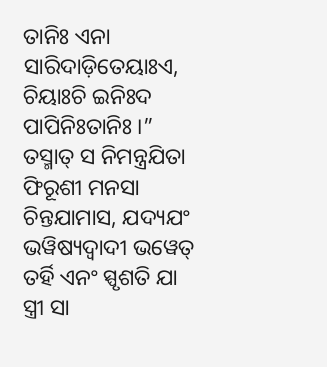ତାନିଃ ଏନା ସାରିଦାଡ଼ିତେୟାଃଏ, ଚିୟାଃଚି ଇନିଃଦ ପାପିନିଃତାନିଃ ।”
ତସ୍ମାତ୍ ସ ନିମନ୍ତ୍ରଯିତା ଫିରୂଶୀ ମନସା ଚିନ୍ତଯାମାସ, ଯଦ୍ୟଯଂ ଭୱିଷ୍ୟଦ୍ୱାଦୀ ଭୱେତ୍ ତର୍ହି ଏନଂ ସ୍ପୃଶତି ଯା ସ୍ତ୍ରୀ ସା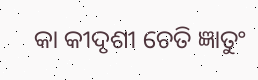କା କୀଦୃଶୀ ଚେତି ଜ୍ଞାତୁଂ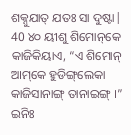ଶକ୍ନୁଯାତ୍ ଯତଃ ସା ଦୁଷ୍ଟା|
40 ୪୦ ୟୀଶୁ ଶିମୋନ୍‌କେ କାଜିକିୟାଏ, “ଏ ଶିମୋନ୍‌ ଆମ୍‌କେ ହୁଡିଙ୍ଗ୍‌ଲେକା କାଜିସାନାଙ୍ଗ୍‌ ତାନାଇଙ୍ଗ୍‌ ।” ଇନିଃ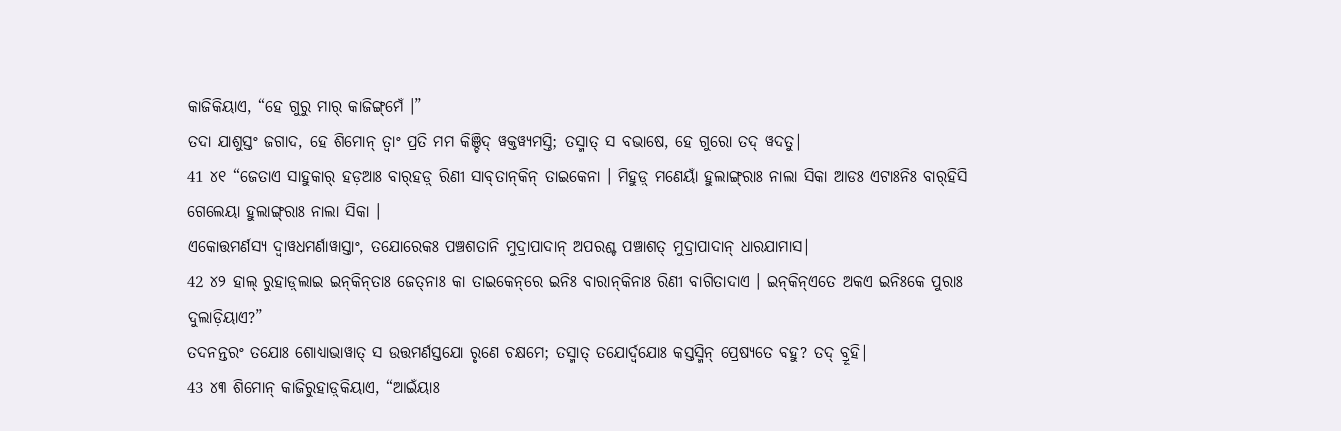କାଜିକିୟାଏ, “ହେ ଗୁରୁ ମାର୍‌ କାଜିଙ୍ଗ୍‌ମେଁ ।”
ତଦା ଯାଶୁସ୍ତଂ ଜଗାଦ, ହେ ଶିମୋନ୍ ତ୍ୱାଂ ପ୍ରତି ମମ କିଞ୍ଚିଦ୍ ୱକ୍ତୱ୍ୟମସ୍ତି; ତସ୍ମାତ୍ ସ ବଭାଷେ, ହେ ଗୁରୋ ତଦ୍ ୱଦତୁ|
41 ୪୧ “ଜେତାଏ ସାହୁକାର୍ ହଡ଼ଆଃ ବାର୍‌ହଡ଼୍‌ ରିଣୀ ସାବ୍‌ତାନ୍‌କିନ୍ ତାଇକେନା । ମିହୁଡ଼୍‌ ମଣେୟାଁ ହୁଲାଙ୍ଗ୍‌ରାଃ ନାଲା ସିକା ଆଡଃ ଏଟାଃନିଃ ବାର୍‌ହିସି ଗେଲେୟା ହୁଲାଙ୍ଗ୍‌ରାଃ ନାଲା ସିକା ।
ଏକୋତ୍ତମର୍ଣସ୍ୟ ଦ୍ୱାୱଧମର୍ଣାୱାସ୍ତାଂ, ତଯୋରେକଃ ପଞ୍ଚଶତାନି ମୁଦ୍ରାପାଦାନ୍ ଅପରଶ୍ଚ ପଞ୍ଚାଶତ୍ ମୁଦ୍ରାପାଦାନ୍ ଧାରଯାମାସ|
42 ୪୨ ହାଲ୍ ରୁହାଡ଼୍‌ଲାଇ ଇନ୍‌କିନ୍‌ତାଃ ଜେତ୍‌ନାଃ କା ତାଇକେନ୍‌ରେ ଇନିଃ ବାରାନ୍‌କିନାଃ ରିଣୀ ବାଗିତାଦାଏ । ଇନ୍‌କିନ୍‌ଏତେ ଅକଏ ଇନିଃକେ ପୁରାଃ ଦୁଲାଡ଼ିୟାଏ?”
ତଦନନ୍ତରଂ ତଯୋଃ ଶୋଧ୍ୟାଭାୱାତ୍ ସ ଉତ୍ତମର୍ଣସ୍ତଯୋ ରୃଣେ ଚକ୍ଷମେ; ତସ୍ମାତ୍ ତଯୋର୍ଦ୍ୱଯୋଃ କସ୍ତସ୍ମିନ୍ ପ୍ରେଷ୍ୟତେ ବହୁ? ତଦ୍ ବ୍ରୂହି|
43 ୪୩ ଶିମୋନ୍‌ କାଜିରୁହାଡ଼୍‌କିୟାଏ, “ଆଇଁୟାଃ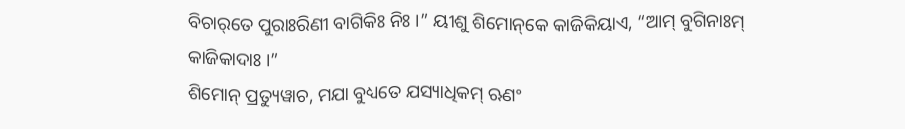ବିଚାର୍‌ତେ ପୁରାଃରିଣୀ ବାଗିକିଃ ନିଃ ।” ୟୀଶୁ ଶିମୋନ୍‌କେ କାଜିକିୟାଏ, “ଆମ୍‌ ବୁଗିନାଃମ୍ କାଜିକାଦାଃ ।”
ଶିମୋନ୍ ପ୍ରତ୍ୟୁୱାଚ, ମଯା ବୁଧ୍ୟତେ ଯସ୍ୟାଧିକମ୍ ଋଣଂ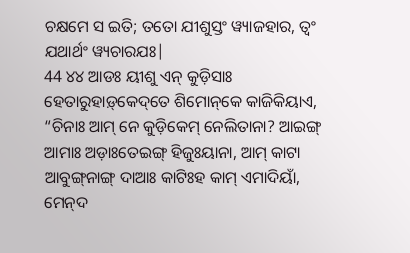ଚକ୍ଷମେ ସ ଇତି; ତତୋ ଯୀଶୁସ୍ତଂ ୱ୍ୟାଜହାର, ତ୍ୱଂ ଯଥାର୍ଥଂ ୱ୍ୟଚାରଯଃ|
44 ୪୪ ଆଡଃ ୟୀଶୁ ଏନ୍‌ କୁଡ଼ିସାଃ ହେତାରୁହାଡ଼୍‌କେଦ୍‌ତେ ଶିମୋନ୍‌କେ କାଜିକିୟାଏ, “ଚିନାଃ ଆମ୍‌ ନେ କୁଡ଼ିକେମ୍ ନେଲିତାନା? ଆଇଙ୍ଗ୍‌ ଆମାଃ ଅଡ଼ାଃତେଇଙ୍ଗ୍‌ ହିଜୁଃୟାନା, ଆମ୍‌ କାଟା ଆବୁଙ୍ଗ୍‌ନାଙ୍ଗ୍‌ ଦାଆଃ କାଟିଃହ କାମ୍‌ ଏମାଦିୟାଁ, ମେନ୍‌ଦ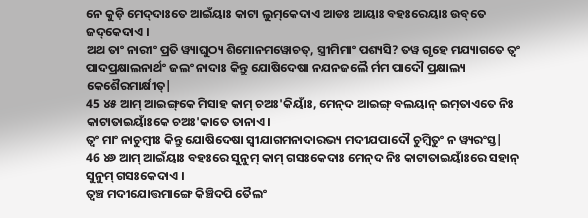ନେ କୁଡ଼ି ମେଦ୍‌ଦାଃତେ ଆଇଁୟାଃ କାଟା ଲୁମ୍‌କେଦାଏ ଆଡଃ ଆୟାଃ ବହଃରେୟାଃ ଉବ୍‌ତେ ଜଦ୍‌କେଦାଏ ।
ଅଥ ତାଂ ନାରୀଂ ପ୍ରତି ୱ୍ୟାଘୁଠ୍ୟ ଶିମୋନମୱୋଚତ୍, ସ୍ତ୍ରୀମିମାଂ ପଶ୍ୟସି? ତୱ ଗୃହେ ମଯ୍ୟାଗତେ ତ୍ୱଂ ପାଦପ୍ରକ୍ଷାଲନାର୍ଥଂ ଜଲଂ ନାଦାଃ କିନ୍ତୁ ଯୋଷିଦେଷା ନଯନଜଲୈ ର୍ମମ ପାଦୌ ପ୍ରକ୍ଷାଲ୍ୟ କେଶୈରମାର୍କ୍ଷୀତ୍|
45 ୪୫ ଆମ୍‌ ଆଇଙ୍ଗ୍‌କେ ମିସାହ କାମ୍‌ ଚଅଃ'କିୟାଃଁ, ମେନ୍‌ଦ ଆଇଙ୍ଗ୍‌ ବଲୟାନ୍‌ ଇମ୍‌ତାଏତେ ନିଃ କାଟାତାଇୟାଁଃକେ ଚଅଃ'କାତେ ତାନାଏ ।
ତ୍ୱଂ ମାଂ ନାଚୁମ୍ବୀଃ କିନ୍ତୁ ଯୋଷିଦେଷା ସ୍ୱୀଯାଗମନାଦାରଭ୍ୟ ମଦୀଯପାଦୌ ଚୁମ୍ବିତୁଂ ନ ୱ୍ୟରଂସ୍ତ|
46 ୪୬ ଆମ୍‌ ଆଇଁୟାଃ ବହଃରେ ସୁନୁମ୍ କାମ୍‌ ଗସଃକେଦାଃ ମେନ୍‌ଦ ନିଃ କାଟାତାଇୟାଁଃରେ ସହାନ୍‌ ସୁନୁମ୍‌ ଗସଃକେଦାଏ ।
ତ୍ୱଞ୍ଚ ମଦୀଯୋତ୍ତମାଙ୍ଗେ କିଞ୍ଚିଦପି ତୈଲଂ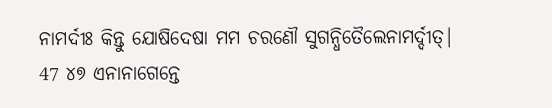ନାମର୍ଦୀଃ କିନ୍ତୁ ଯୋଷିଦେଷା ମମ ଚରଣୌ ସୁଗନ୍ଧିତୈଲେନାମର୍ଦ୍ଦୀତ୍|
47 ୪୭ ଏନାନାଗେନ୍ତେ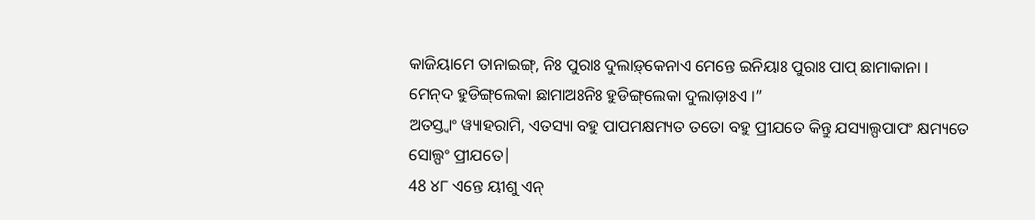କାଜିୟାମେ ତାନାଇଙ୍ଗ୍‌, ନିଃ ପୁରାଃ ଦୁଲାଡ଼୍‌କେନାଏ ମେନ୍ତେ ଇନିୟାଃ ପୁରାଃ ପାପ୍‌ ଛାମାକାନା । ମେନ୍‌ଦ ହୁଡିଙ୍ଗ୍‌ଲେକା ଛାମାଅଃନିଃ ହୁଡିଙ୍ଗ୍‌ଲେକା ଦୁଲାଡ଼ାଃଏ ।”
ଅତସ୍ତ୍ୱାଂ ୱ୍ୟାହରାମି, ଏତସ୍ୟା ବହୁ ପାପମକ୍ଷମ୍ୟତ ତତୋ ବହୁ ପ୍ରୀଯତେ କିନ୍ତୁ ଯସ୍ୟାଲ୍ପପାପଂ କ୍ଷମ୍ୟତେ ସୋଲ୍ପଂ ପ୍ରୀଯତେ|
48 ୪୮ ଏନ୍ତେ ୟୀଶୁ ଏନ୍‌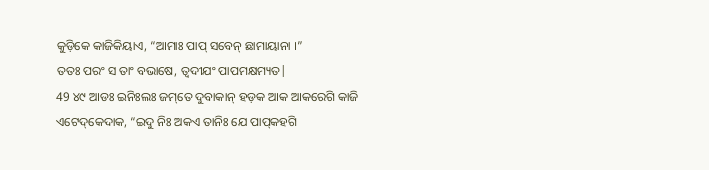କୁଡ଼ିକେ କାଜିକିୟାଏ, “ଆମାଃ ପାପ୍‌ ସବେନ୍‌ ଛାମାୟାନା ।”
ତତଃ ପରଂ ସ ତାଂ ବଭାଷେ, ତ୍ୱଦୀଯଂ ପାପମକ୍ଷମ୍ୟତ|
49 ୪୯ ଆଡଃ ଇନିଃଲଃ ଜମ୍‌ତେ ଦୁବାକାନ୍‌ ହଡ଼କ ଆକ ଆକରେଗି କାଜି ଏଟେଦ୍‌କେଦାକ, “ଇଦୁ ନିଃ ଅକଏ ତାନିଃ ଯେ ପାପ୍‌କହଗି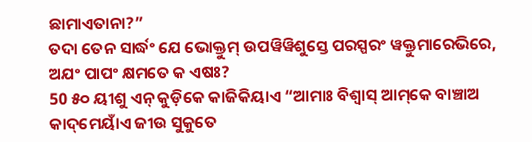ଛାମାଏତାନା?”
ତଦା ତେନ ସାର୍ଦ୍ଧଂ ଯେ ଭୋକ୍ତୁମ୍ ଉପୱିୱିଶୁସ୍ତେ ପରସ୍ପରଂ ୱକ୍ତୁମାରେଭିରେ, ଅଯଂ ପାପଂ କ୍ଷମତେ କ ଏଷଃ?
50 ୫୦ ୟୀଶୁ ଏନ୍‌ କୁଡ଼ିକେ କାଜିକିୟାଏ “ଆମାଃ ବିଶ୍ୱାସ୍‌ ଆମ୍‌କେ ବାଞ୍ଚାଅ କାଦ୍‌ମେୟାଁଏ ଜୀଉ ସୁକୁତେ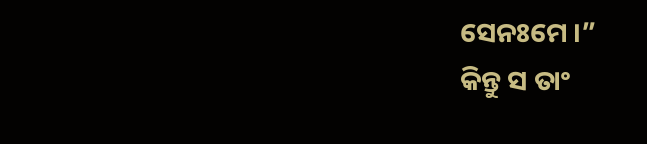ସେନଃମେ ।”
କିନ୍ତୁ ସ ତାଂ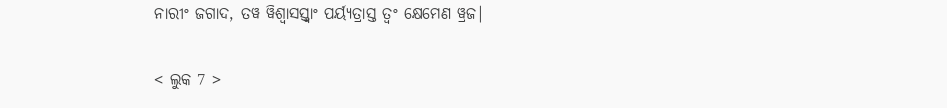ନାରୀଂ ଜଗାଦ, ତୱ ୱିଶ୍ୱାସସ୍ତ୍ୱାଂ ପର୍ୟ୍ୟତ୍ରାସ୍ତ ତ୍ୱଂ କ୍ଷେମେଣ ୱ୍ରଜ|

< ଲୁକ 7 >